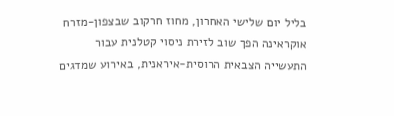בליל יום שלישי האחרון, מחוז חרקוב שבצפון-מזרח אוקראינה הפך שוב לזירת ניסוי קטלנית עבור התעשייה הצבאית הרוסית-איראנית, באירוע שמדגים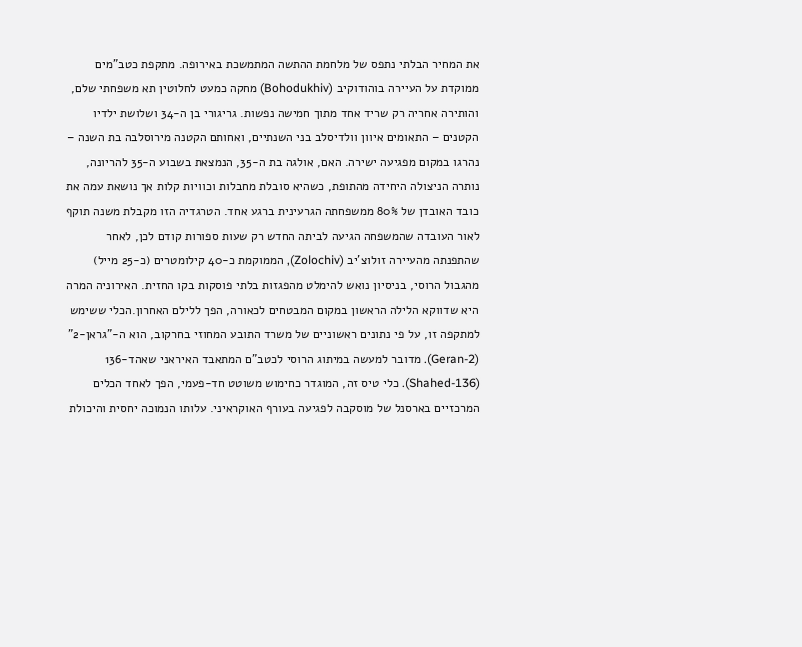את המחיר הבלתי נתפס של מלחמת ההתשה המתמשכת באירופה. מתקפת כטב"מים ממוקדת על העיירה בוהודוקיב (Bohodukhiv) מחקה כמעט לחלוטין תא משפחתי שלם, והותירה אחריה רק שריד אחד מתוך חמישה נפשות. גריגורי בן ה-34 ושלושת ילדיו הקטנים – התאומים איוון וולדיסלב בני השנתיים, ואחותם הקטנה מירוסלבה בת השנה – נהרגו במקום מפגיעה ישירה. האם, אולגה בת ה-35, הנמצאת בשבוע ה-35 להריונה, נותרה הניצולה היחידה מהתופת, כשהיא סובלת מחבלות וכוויות קלות אך נושאת עמה את כובד האובדן של 80% ממשפחתה הגרעינית ברגע אחד. הטרגדיה הזו מקבלת משנה תוקף לאור העובדה שהמשפחה הגיעה לביתה החדש רק שעות ספורות קודם לכן, לאחר שהתפנתה מהעיירה זולוצ'יב (Zolochiv), הממוקמת כ-40 קילומטרים (כ-25 מייל) מהגבול הרוסי, בניסיון נואש להימלט מהפגזות בלתי פוסקות בקו החזית. האירוניה המרה היא שדווקא הלילה הראשון במקום המבטחים לכאורה, הפך ללילם האחרון.הכלי ששימש למתקפה זו, על פי נתונים ראשוניים של משרד התובע המחוזי בחרקוב, הוא ה-"גראן-2" (Geran-2). מדובר למעשה במיתוג הרוסי לכטב"ם המתאבד האיראני שאהד-136 (Shahed-136). כלי טיס זה, המוגדר כחימוש משוטט חד-פעמי, הפך לאחד הכלים המרכזיים בארסנל של מוסקבה לפגיעה בעורף האוקראיני. עלותו הנמוכה יחסית והיכולת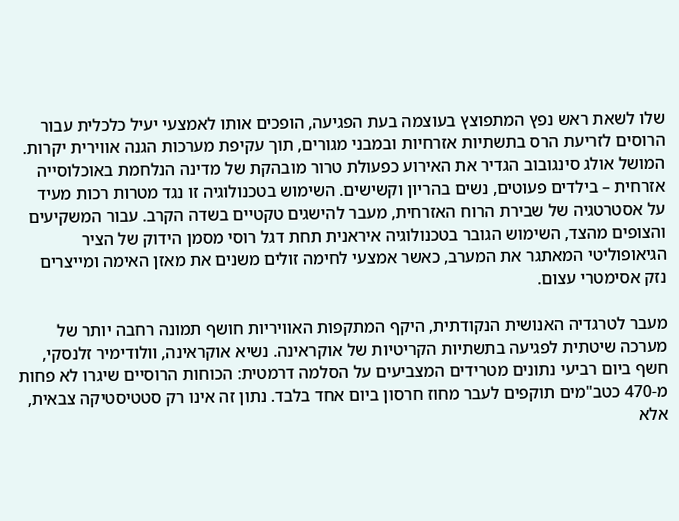שלו לשאת ראש נפץ המתפוצץ בעוצמה בעת הפגיעה, הופכים אותו לאמצעי יעיל כלכלית עבור הרוסים לזריעת הרס בתשתיות אזרחיות ובמבני מגורים, תוך עקיפת מערכות הגנה אווירית יקרות. המושל אולג סינגובוב הגדיר את האירוע כפעולת טרור מובהקת של מדינה הנלחמת באוכלוסייה אזרחית – בילדים פעוטים, נשים בהריון וקשישים. השימוש בטכנולוגיה זו נגד מטרות רכות מעיד על אסטרטגיה של שבירת הרוח האזרחית, מעבר להישגים טקטיים בשדה הקרב. עבור המשקיעים והצופים מהצד, השימוש הגובר בטכנולוגיה איראנית תחת דגל רוסי מסמן הידוק של הציר הגיאופוליטי המאתגר את המערב, כאשר אמצעי לחימה זולים משנים את מאזן האימה ומייצרים נזק אסימטרי עצום.

מעבר לטרגדיה האנושית הנקודתית, היקף המתקפות האוויריות חושף תמונה רחבה יותר של מערכה שיטתית לפגיעה בתשתיות הקריטיות של אוקראינה. נשיא אוקראינה, וולודימיר זלנסקי, חשף ביום רביעי נתונים מטרידים המצביעים על הסלמה דרמטית: הכוחות הרוסיים שיגרו לא פחות מ-470 כטב"מים תוקפים לעבר מחוז חרסון ביום אחד בלבד. נתון זה אינו רק סטטיסטיקה צבאית, אלא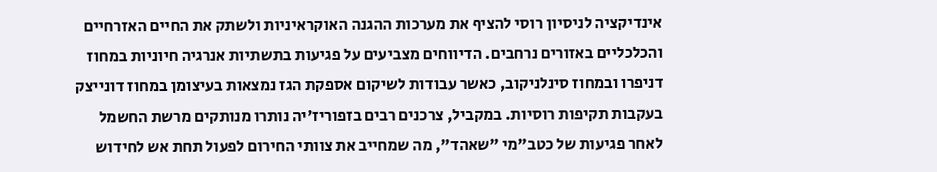אינדיקציה לניסיון רוסי להציף את מערכות ההגנה האוקראיניות ולשתק את החיים האזרחיים והכלכליים באזורים נרחבים. הדיווחים מצביעים על פגיעות בתשתיות אנרגיה חיוניות במחוז דניפרו ובמחוז סינלניקוב, כאשר עבודות לשיקום אספקת הגז נמצאות בעיצומן במחוז דונייצק בעקבות תקיפות רוסיות. במקביל, צרכנים רבים בזפוריז'יה נותרו מנותקים מרשת החשמל לאחר פגיעות של כטב"מי "שאהד", מה שמחייב את צוותי החירום לפעול תחת אש לחידוש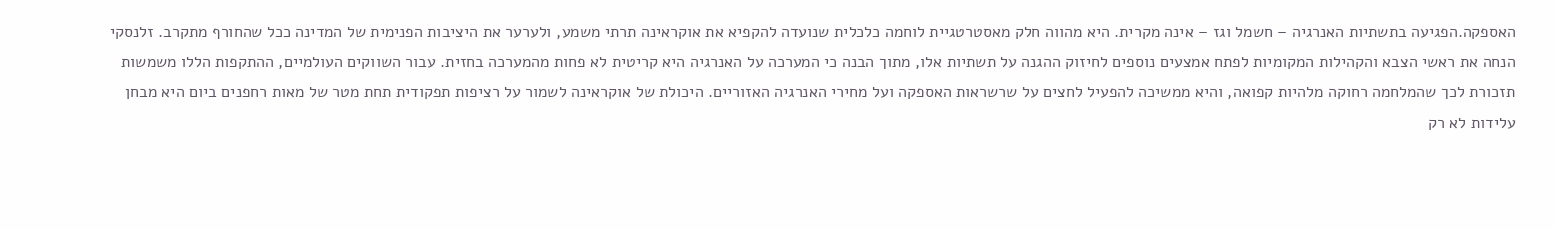האספקה.הפגיעה בתשתיות האנרגיה – חשמל וגז – אינה מקרית. היא מהווה חלק מאסטרטגיית לוחמה כלכלית שנועדה להקפיא את אוקראינה תרתי משמע, ולערער את היציבות הפנימית של המדינה ככל שהחורף מתקרב. זלנסקי הנחה את ראשי הצבא והקהילות המקומיות לפתח אמצעים נוספים לחיזוק ההגנה על תשתיות אלו, מתוך הבנה כי המערכה על האנרגיה היא קריטית לא פחות מהמערכה בחזית. עבור השווקים העולמיים, ההתקפות הללו משמשות תזכורת לכך שהמלחמה רחוקה מלהיות קפואה, והיא ממשיכה להפעיל לחצים על שרשראות האספקה ועל מחירי האנרגיה האזוריים. היכולת של אוקראינה לשמור על רציפות תפקודית תחת מטר של מאות רחפנים ביום היא מבחן עלידות לא רק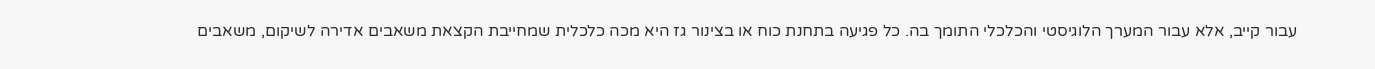עבור קייב, אלא עבור המערך הלוגיסטי והכלכלי התומך בה. כל פגיעה בתחנת כוח או בצינור גז היא מכה כלכלית שמחייבת הקצאת משאבים אדירה לשיקום, משאבים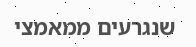שנגרעים ממאמצי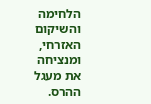הלחימה והשיקום האזרחי, ומנציחה את מעגל ההרס.